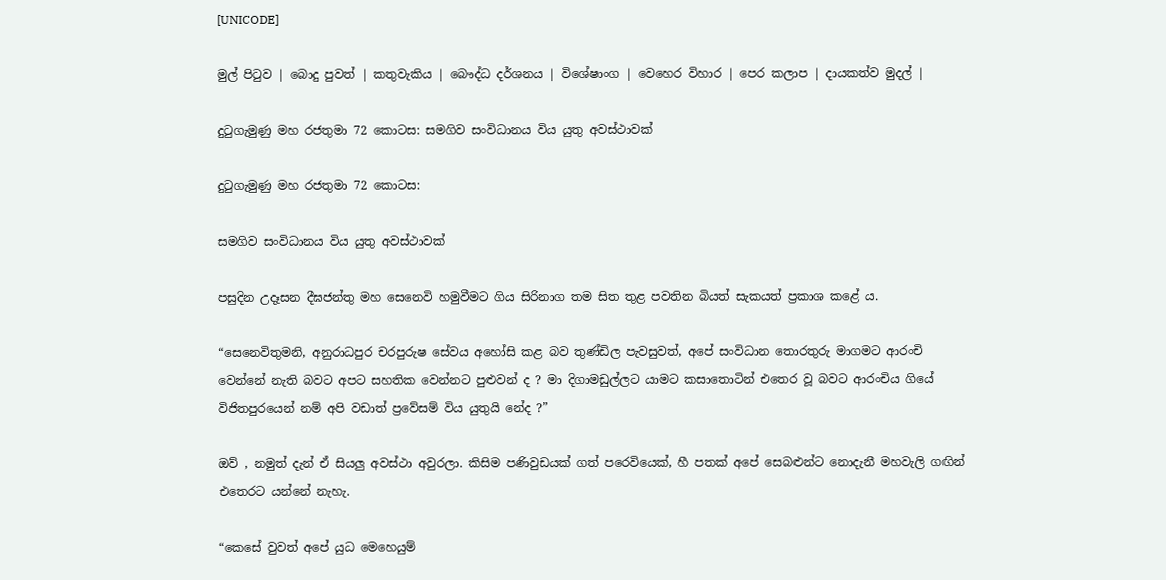[UNICODE]

මුල් පිටුව | බොදු පුවත් | කතුවැකිය | බෞද්ධ දර්ශනය | විශේෂාංග | වෙහෙර විහාර | පෙර කලාප | දායකත්ව මුදල් |

දුටුගැමුණු මහ රජතුමා 72 කොටස: සමගිව සංවිධානය විය යුතු අවස්ථාවක්

දුටුගැමුණු මහ රජතුමා 72 කොටස:

සමගිව සංවිධානය විය යුතු අවස්ථාවක්

පසුදින උදෑසන දීඝජන්තු මහ සෙනෙවි හමුවීමට ගිය සිරිනාග තම සිත තුළ පවතින බියත් සැකයත් ප්‍රකාශ කළේ ය.

“සෙනෙවිතුමනි, අනුරාධපුර චරපුරුෂ සේවය අහෝසි කළ බව තුණ්ඩිල පැවසුවත්, අපේ සංවිධාන තොරතුරු මාගමට ආරංචි වෙන්නේ නැති බවට අපට සහතික වෙන්නට පුළුවන් ද ? මා දිගාමඩුල්ලට යාමට කසාතොටින් එතෙර වූ බවට ආරංචිය ගියේ විජිතපුරයෙන් නම් අපි වඩාත් ප්‍රවේසම් විය යුතුයි නේද ?”

ඔව් , නමුත් දැන් ඒ සියලු අවස්ථා අවුරලා. කිසිම පණිවුඩයක් ගත් පරෙවියෙක්, හී පතක් අපේ සෙබළුන්ට නොදැනී මහවැලි ගඟින් එතෙරට යන්නේ නැහැ.

“කෙසේ වුවත් අපේ යුධ මෙහෙයුම්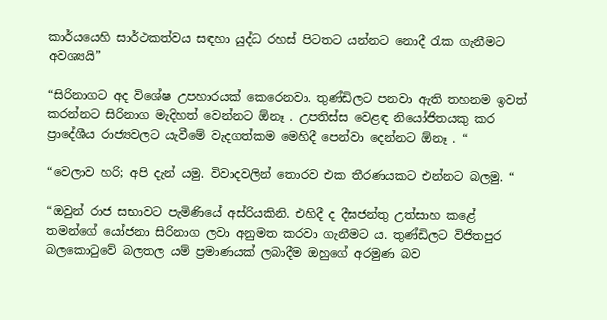කාර්යයෙහි සාර්ථකත්වය සඳහා යුද්ධ රහස් පිටතට යන්නට නොදී රැක ගැනීමට අවශ්‍යයි”

“සිරිනාගට අද විශේෂ උපහාරයක් කෙරෙනවා. තුණ්ඩිලට පනවා ඇති තහනම ඉවත් කරන්නට සිරිනාග මැදිහත් වෙන්නට ඕනෑ . උපතිස්ස වෙළඳ නියෝජිතයකු කර ප්‍රාදේශීය රාජ්‍යවලට යැවීමේ වැදගත්කම මෙහිදී පෙන්වා දෙන්නට ඕනෑ . “

“වෙලාව හරි; අපි දැන් යමු. විවාදවලින් තොරව එක තීරණයකට එන්නට බලමු. “

“ඔවුන් රාජ සභාවට පැමිණියේ අස්රියකිනි. එහිදී ද දීඝජන්තු උත්සාහ කළේ තමන්ගේ යෝජනා සිරිනාග ලවා අනුමත කරවා ගැනීමට ය. තුණ්ඩිලට විජිතපුර බලකොටුවේ බලතල යම් ප්‍රමාණයක් ලබාදීම ඔහුගේ අරමුණ බව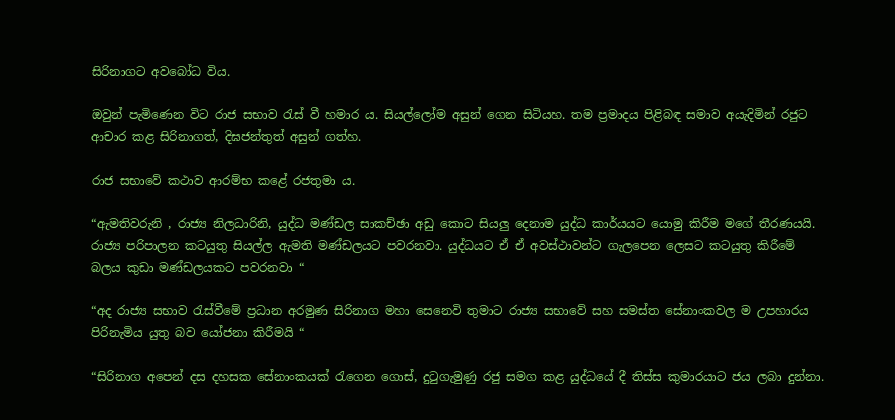සිරිනාගට අවබෝධ විය.

ඔවුන් පැමිණෙන විට රාජ සභාව රැස් වී හමාර ය. සියල්ලෝම අසුන් ගෙන සිටියහ. තම ප්‍රමාදය පිළිබඳ සමාව අයැදිමින් රජුට ආචාර කළ සිරිනාගත්, දිඝජන්තුත් අසුන් ගත්හ.

රාජ සභාවේ කථාව ආරම්භ කළේ රජතුමා ය.

“ඇමතිවරුනි , රාජ්‍ය නිලධාරිනි, යුද්ධ මණ්ඩල සාකච්ඡා අඩු කොට සියලු දෙනාම යුද්ධ කාර්යයට යොමු කිරීම මගේ තීරණයයි. රාජ්‍ය පරිපාලන කටයුතු සියල්ල ඇමති මණ්ඩලයට පවරනවා. යුද්ධයට ඒ ඒ අවස්ථාවන්ට ගැලපෙන ලෙසට කටයුතු කිරීමේ බලය කුඩා මණ්ඩලයකට පවරනවා “

“අද රාජ්‍ය සභාව රැස්වීමේ ප්‍රධාන අරමුණ සිරිනාග මහා සෙනෙවි තුමාට රාජ්‍ය සභාවේ සහ සමස්ත සේනාංකවල ම උපහාරය පිරිනැමිය යුතු බව යෝජනා කිරීමයි “

“සිරිනාග අපෙන් දස දහසක සේනාංකයක් රැගෙන ගොස්, දුටුගැමුණු රජු සමග කළ යුද්ධයේ දී තිස්ස කුමාරයාට ජය ලබා දුන්නා.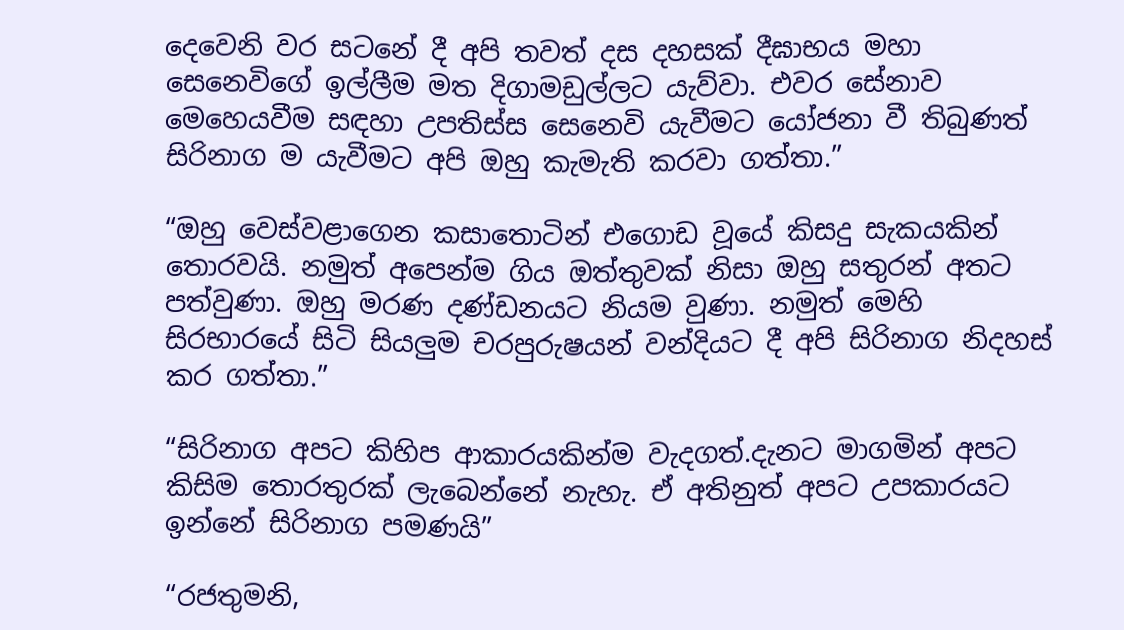දෙවෙනි වර සටනේ දී අපි තවත් දස දහසක් දීඝාභය මහා සෙනෙවිගේ ඉල්ලීම මත දිගාමඩුල්ලට යැව්වා. එවර සේනාව මෙහෙයවීම සඳහා උපතිස්ස සෙනෙවි යැවීමට යෝජනා වී තිබුණත් සිරිනාග ම යැවීමට අපි ඔහු කැමැති කරවා ගත්තා.”

“ඔහු වෙස්වළාගෙන කසාතොටින් එගොඩ වූයේ කිසදු සැකයකින් තොරවයි. නමුත් අපෙන්ම ගිය ඔත්තුවක් නිසා ඔහු සතුරන් අතට පත්වුණා. ඔහු මරණ දණ්ඩනයට නියම වුණා. නමුත් මෙහි සිරභාරයේ සිටි සියලුම චරපුරුෂයන් වන්දියට දී අපි සිරිනාග නිදහස් කර ගත්තා.”

“සිරිනාග අපට කිහිප ආකාරයකින්ම වැදගත්.දැනට මාගමින් අපට කිසිම තොරතුරක් ලැබෙන්නේ නැහැ. ඒ අතිනුත් අපට උපකාරයට ඉන්නේ සිරිනාග පමණයි”

“රජතුමනි,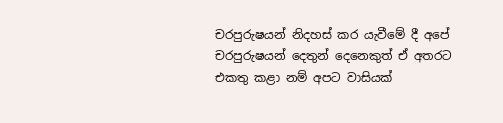චරපුරුෂයන් නිදහස් කර යැවීමේ දී අපේ චරපුරුෂයන් දෙතුන් දෙනෙකුත් ඒ අතරට එකතු කළා නම් අපට වාසියක්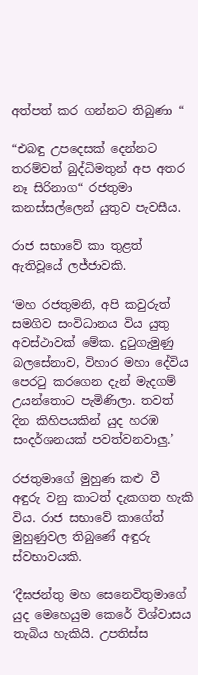අත්පත් කර ගන්නට තිබුණා “

“එබඳු උපදෙසක් දෙන්නට තරම්වත් බුද්ධිමතුන් අප අතර නෑ සිරිනාග“ රජතුමා කනස්සල්ලෙන් යුතුව පැවසීය.

රාජ සභාවේ කා තුළත් ඇතිවූයේ ලජ්ජාවකි.

‘මහ රජතුමනි, අපි කවුරුත් සමගිව සංවිධානය විය යුතු අවස්ථාවක් මේක. දුටුගැමුණු බලසේනාව, විහාර මහා දේවිය පෙරටු කරගෙන දැන් මැදගම් උයන්තොට පැමිණිලා. තවත් දින කිහිපයකින් යුද හරඹ සංදර්ශනයක් පවත්වනවාලු.’

රජතුමාගේ මුහුණ කළු වී අඳුරු වනු කාටත් දැකගත හැකි විය. රාජ සභාවේ කාගේත් මුහුණුවල තිබුණේ අඳුරු ස්වභාවයකි.

‘දීඝජන්තු මහ සෙනෙවිතුමාගේ යුද මෙහෙයුම කෙරේ විශ්වාසය තැබිය හැකියි. උපතිස්ස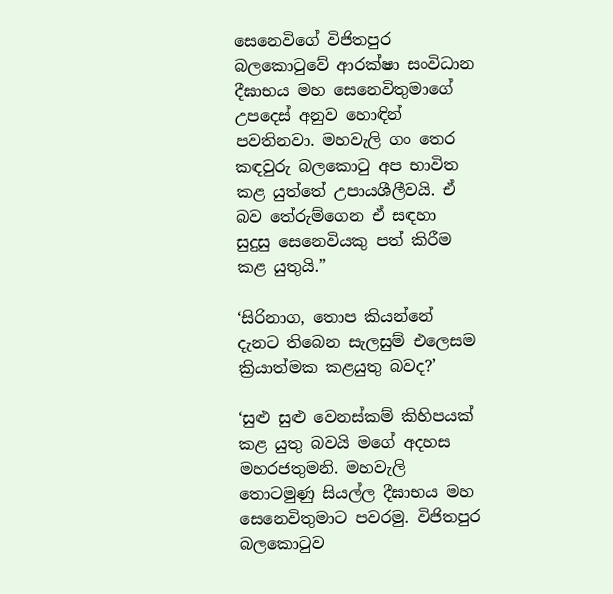සෙනෙවිගේ විජිතපුර බලකොටුවේ ආරක්ෂා සංවිධාන දීඝාභය මහ සෙනෙවිතුමාගේ උපදෙස් අනුව හොඳින් පවතිනවා. මහවැලි ගං තෙර කඳවුරු බලකොටු අප භාවිත කළ යුත්තේ උපායශීලීවයි. ඒ බව තේරුම්ගෙන ඒ සඳහා සුදුසු සෙනෙවියකු පත් කිරීම කළ යුතුයි.”

‘සිරිනාග, තොප කියන්නේ දැනට තිබෙන සැලසුම් එලෙසම ක්‍රියාත්මක කළයුතු බවද?’

‘සුළු සුළු වෙනස්කම් කිහිපයක් කළ යුතු බවයි මගේ අදහස මහරජතුමනි. මහවැලි තොටමුණු සියල්ල දීඝාභය මහ සෙනෙවිතුමාට පවරමු. විජිතපුර බලකොටුව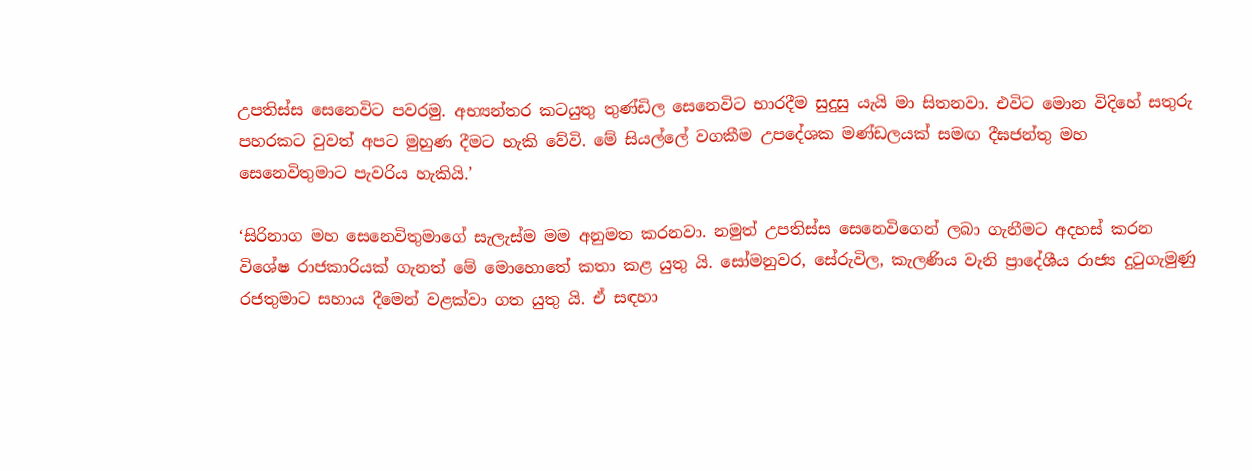උපතිස්ස සෙනෙවිට පවරමු. අභ්‍යන්තර කටයුතු තුණ්ඩිල සෙනෙවිට භාරදීම සුදුසු යැයි මා සිතනවා. එවිට මොන විදිහේ සතුරු පහරකට වුවත් අපට මුහුණ දීමට හැකි වේවි. මේ සියල්ලේ වගකීම උපදේශක මණ්ඩලයක් සමඟ දීඝජන්තු මහ සෙනෙවිතුමාට පැවරිය හැකියි.’

‘සිරිනාග මහ සෙනෙවිතුමාගේ සැලැස්ම මම අනුමත කරනවා. නමුත් උපතිස්ස සෙනෙවිගෙන් ලබා ගැනීමට අදහස් කරන විශේෂ රාජකාරියක් ගැනත් මේ මොහොතේ කතා කළ යුතු යි. සෝමනුවර, සේරුවිල, කැලණිය වැනි ප්‍රාදේශීය රාජ්‍ය දුටුගැමුණු රජතුමාට සහාය දීමෙන් වළක්වා ගත යුතු යි. ඒ සඳහා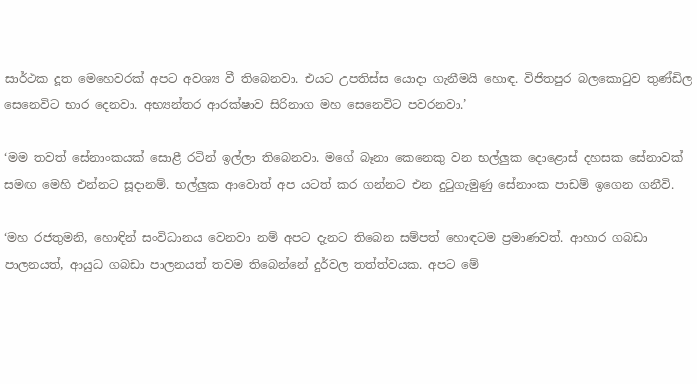සාර්ථක දූත මෙහෙවරක් අපට අවශ්‍ය වී තිබෙනවා. එයට උපතිස්ස යොදා ගැනීමයි හොඳ. විජිතපුර බලකොටුව තුණ්ඩිල සෙනෙවිට භාර දෙනවා. අභ්‍යන්තර ආරක්ෂාව සිරිනාග මහ සෙනෙවිට පවරනවා.’

‘මම තවත් සේනාංකයක් සොළී රටින් ඉල්ලා තිබෙනවා. මගේ බෑනා කෙනෙකු වන භල්ලුක දොළොස් දහසක සේනාවක් සමඟ මෙහි එන්නට සූදානම්. භල්ලුක ආවොත් අප යටත් කර ගන්නට එන දුටුගැමුණු සේනාංක පාඩම් ඉගෙන ගනීවි.

‘මහ රජතුමනි, හොඳින් සංවිධානය වෙනවා නම් අපට දැනට තිබෙන සම්පත් හොඳටම ප්‍රමාණවත්. ආහාර ගබඩා පාලනයත්, ආයුධ ගබඩා පාලනයත් තවම තිබෙන්නේ දුර්වල තත්ත්වයක. අපට මේ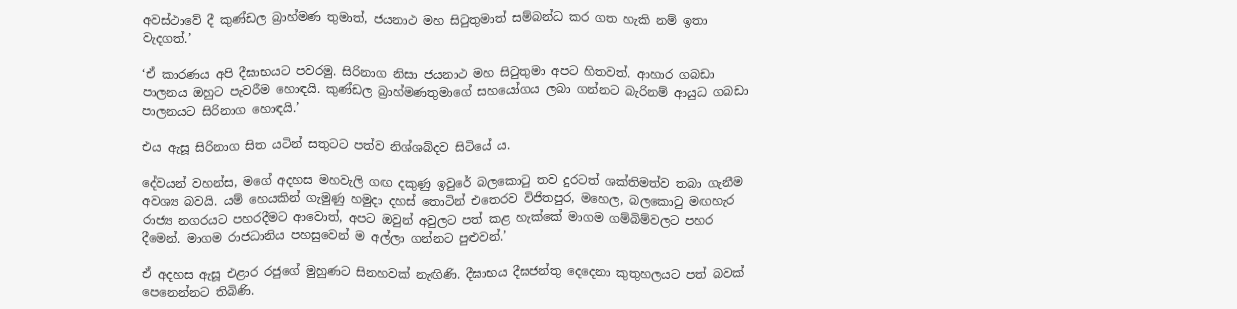අවස්ථාවේ දී කුණ්ඩල බ්‍රාහ්මණ තුමාත්, ජයනාථ මහ සිටුතුමාත් සම්බන්ධ කර ගත හැකි නම් ඉතා වැදගත්.’

‘ඒ කාරණය අපි දීඝාභයට පවරමු. සිරිනාග නිසා ජයනාථ මහ සිටුතුමා අපට හිතවත්. ආහාර ගබඩා පාලනය ඔහුට පැවරීම හොඳයි. කුණ්ඩල බ්‍රාහ්මණතුමාගේ සහයෝගය ලබා ගන්නට බැරිනම් ආයුධ ගබඩා පාලනයට සිරිනාග හොඳයි.’

එය ඇසූ සිරිනාග සිත යටින් සතුටට පත්ව නිශ්ශබ්දව සිටියේ ය.

දේවයන් වහන්ස, මගේ අදහස මහවැලි ගඟ දකුණු ඉවුරේ බලකොටු තව දුරටත් ශක්තිමත්ව තබා ගැනීම අවශ්‍ය බවයි. යම් හෙයකින් ගැමුණු හමුදා දහස් තොටින් එතෙරව විජිතපුර, මහෙල, බලකොටු මඟහැර රාජ්‍ය නගරයට පහරදීමට ආවොත්, අපට ඔවුන් අවුලට පත් කළ හැක්කේ මාගම ගම්බිම්වලට පහර දීමෙන්. මාගම රාජධානිය පහසුවෙන් ම අල්ලා ගන්නට පුළුවන්.’

ඒ අදහස ඇසූ එළාර රජුගේ මුහුණට සිනහවක් නැඟිණි. දීඝාභය දීඝජන්තු දෙදෙනා කුතුහලයට පත් බවක් පෙනෙන්නට තිබිණි.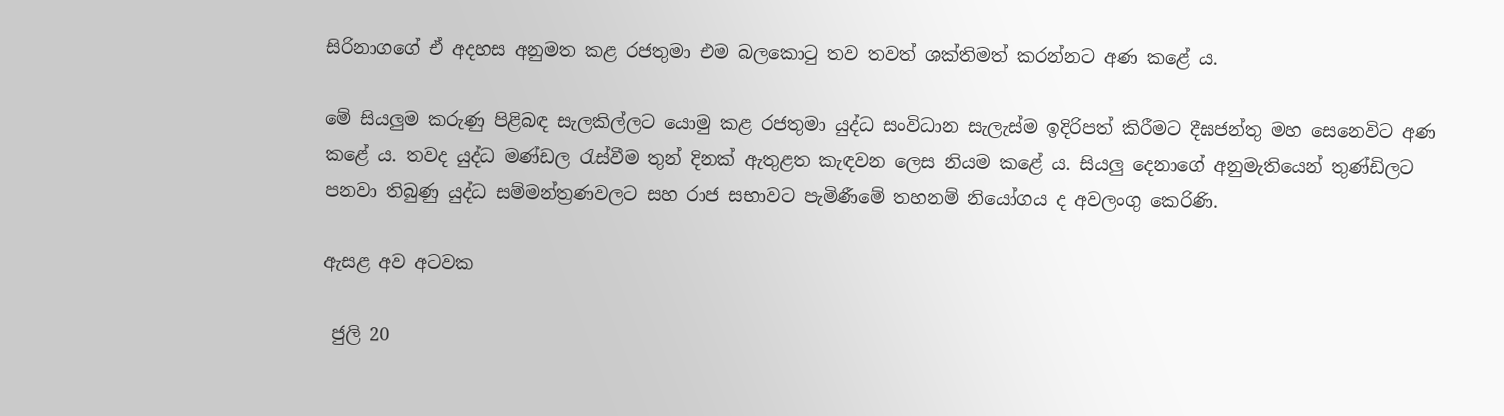සිරිනාගගේ ඒ අදහස අනුමත කළ රජතුමා එම බලකොටු තව තවත් ශක්තිමත් කරන්නට අණ කළේ ය.

මේ සියලුම කරුණු පිළිබඳ සැලකිල්ලට යොමු කළ රජතුමා යුද්ධ සංවිධාන සැලැස්ම ඉදිරිපත් කිරීමට දීඝජන්තු මහ සෙනෙවිට අණ කළේ ය. තවද යුද්ධ මණ්ඩල රැස්වීම තුන් දිනක් ඇතුළත කැඳවන ලෙස නියම කළේ ය. සියලු දෙනාගේ අනුමැතියෙන් තුණ්ඩිලට පනවා තිබුණු යුද්ධ සම්මන්ත්‍රණවලට සහ රාජ සභාවට පැමිණීමේ තහනම් නියෝගය ද අවලංගු කෙරිණි.

ඇසළ අව අටවක

 ජුලි 20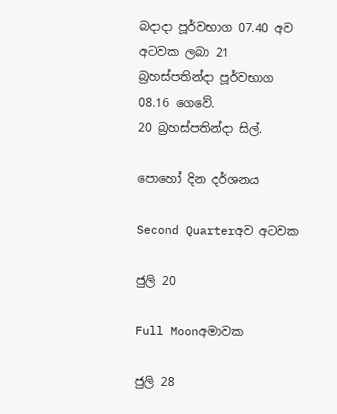බදාදා පූර්වභාග 07.40 අව අටවක ලබා 21 බ්‍රහස්පතින්දා පූර්වභාග 08.16 ගෙවේ.
20 බ්‍රහස්පතින්දා සිල්.

පොහෝ දින දර්ශනය

Second Quarterඅව අටවක

ජුලි 20

Full Moonඅමාවක

ජුලි 28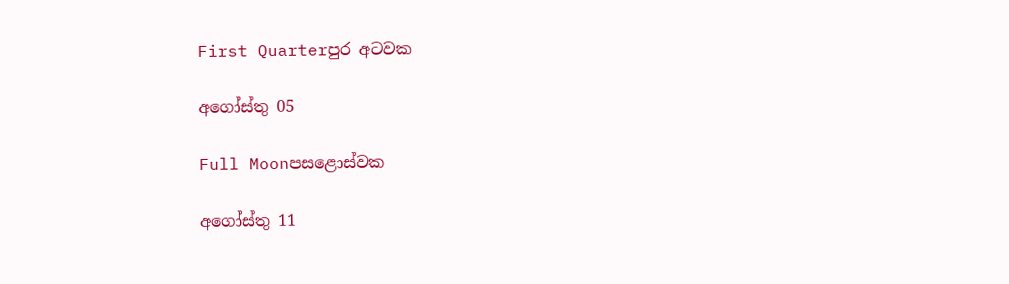First Quarterපුර අටවක

අගෝස්තු 05

Full Moonපසළොස්වක

අගෝස්තු 11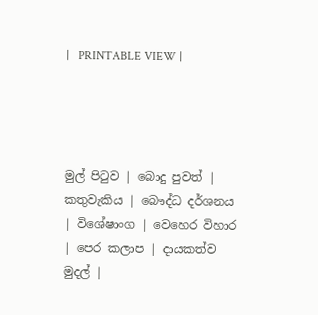|   PRINTABLE VIEW |




මුල් පිටුව | බොදු පුවත් | කතුවැකිය | බෞද්ධ දර්ශනය | විශේෂාංග | වෙහෙර විහාර | පෙර කලාප | දායකත්ව මුදල් |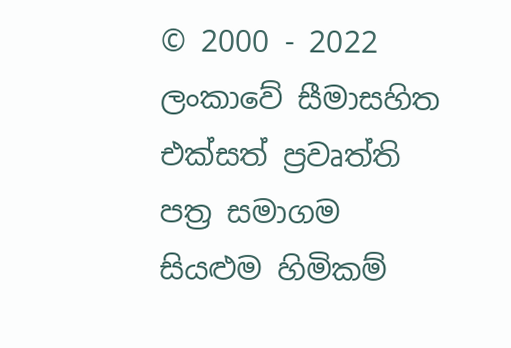© 2000 - 2022 ලංකාවේ සීමාසහිත එක්සත් ප්‍රවෘත්ති පත්‍ර සමාගම
සියළුම හිමිකම්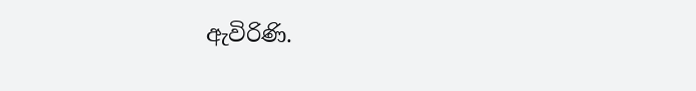ඇවිරිණි.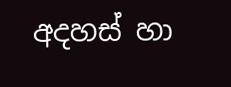අදහස් හා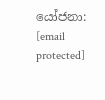යෝජනා: [email protected]